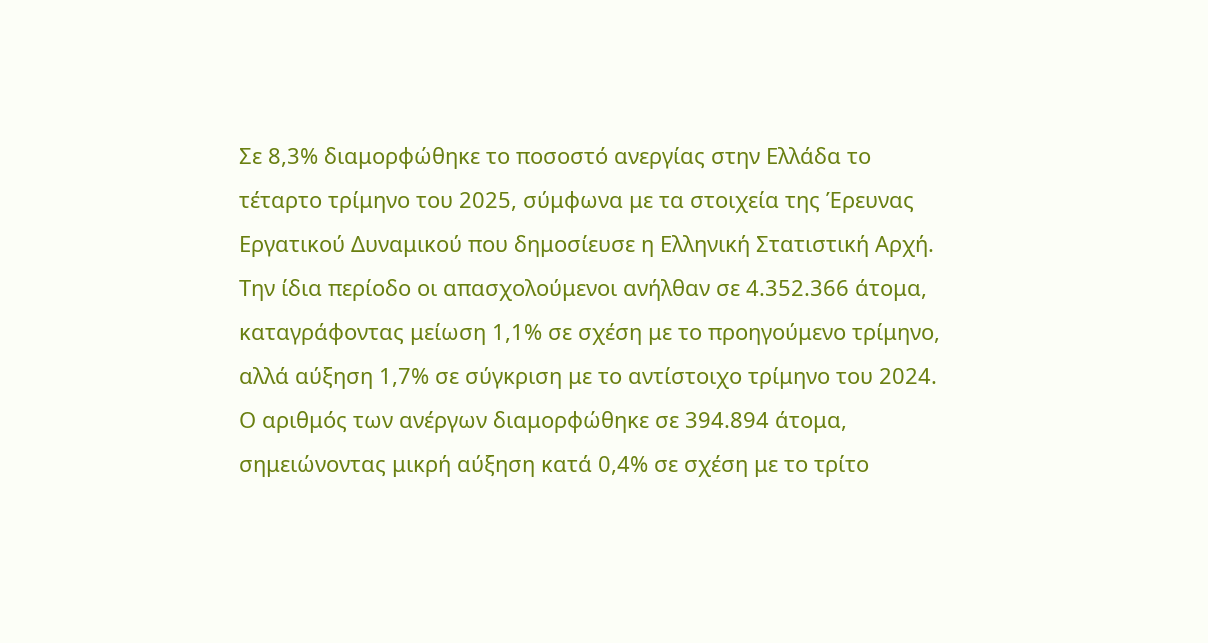Σε 8,3% διαμορφώθηκε το ποσοστό ανεργίας στην Ελλάδα το τέταρτο τρίμηνο του 2025, σύμφωνα με τα στοιχεία της Έρευνας Εργατικού Δυναμικού που δημοσίευσε η Ελληνική Στατιστική Αρχή. Την ίδια περίοδο οι απασχολούμενοι ανήλθαν σε 4.352.366 άτομα, καταγράφοντας μείωση 1,1% σε σχέση με το προηγούμενο τρίμηνο, αλλά αύξηση 1,7% σε σύγκριση με το αντίστοιχο τρίμηνο του 2024.
Ο αριθμός των ανέργων διαμορφώθηκε σε 394.894 άτομα, σημειώνοντας μικρή αύξηση κατά 0,4% σε σχέση με το τρίτο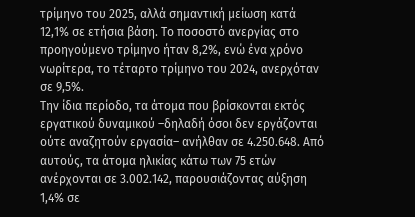τρίμηνο του 2025, αλλά σημαντική μείωση κατά 12,1% σε ετήσια βάση. Το ποσοστό ανεργίας στο προηγούμενο τρίμηνο ήταν 8,2%, ενώ ένα χρόνο νωρίτερα, το τέταρτο τρίμηνο του 2024, ανερχόταν σε 9,5%.
Την ίδια περίοδο, τα άτομα που βρίσκονται εκτός εργατικού δυναμικού –δηλαδή όσοι δεν εργάζονται ούτε αναζητούν εργασία– ανήλθαν σε 4.250.648. Από αυτούς, τα άτομα ηλικίας κάτω των 75 ετών ανέρχονται σε 3.002.142, παρουσιάζοντας αύξηση 1,4% σε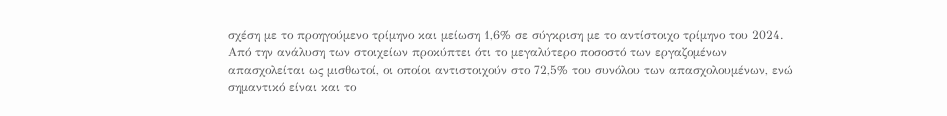σχέση με το προηγούμενο τρίμηνο και μείωση 1,6% σε σύγκριση με το αντίστοιχο τρίμηνο του 2024.
Από την ανάλυση των στοιχείων προκύπτει ότι το μεγαλύτερο ποσοστό των εργαζομένων απασχολείται ως μισθωτοί, οι οποίοι αντιστοιχούν στο 72,5% του συνόλου των απασχολουμένων, ενώ σημαντικό είναι και το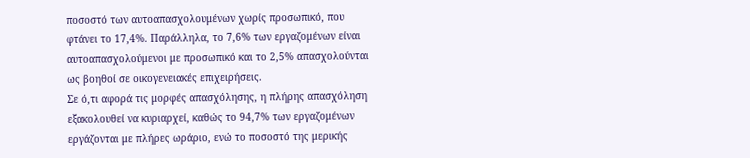ποσοστό των αυτοαπασχολουμένων χωρίς προσωπικό, που φτάνει το 17,4%. Παράλληλα, το 7,6% των εργαζομένων είναι αυτοαπασχολούμενοι με προσωπικό και το 2,5% απασχολούνται ως βοηθοί σε οικογενειακές επιχειρήσεις.
Σε ό,τι αφορά τις μορφές απασχόλησης, η πλήρης απασχόληση εξακολουθεί να κυριαρχεί, καθώς το 94,7% των εργαζομένων εργάζονται με πλήρες ωράριο, ενώ το ποσοστό της μερικής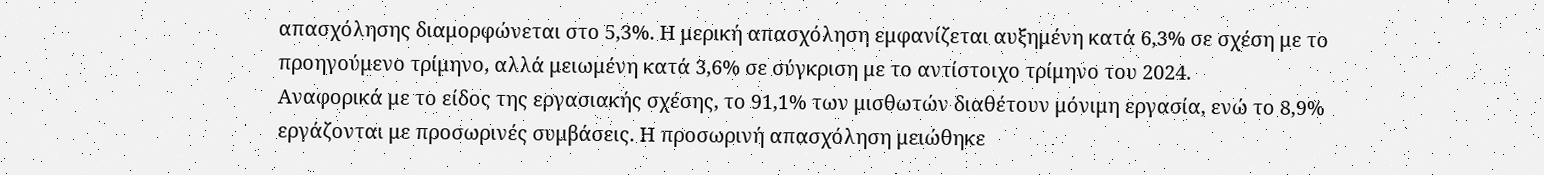απασχόλησης διαμορφώνεται στο 5,3%. Η μερική απασχόληση εμφανίζεται αυξημένη κατά 6,3% σε σχέση με το προηγούμενο τρίμηνο, αλλά μειωμένη κατά 3,6% σε σύγκριση με το αντίστοιχο τρίμηνο του 2024.
Αναφορικά με το είδος της εργασιακής σχέσης, το 91,1% των μισθωτών διαθέτουν μόνιμη εργασία, ενώ το 8,9% εργάζονται με προσωρινές συμβάσεις. Η προσωρινή απασχόληση μειώθηκε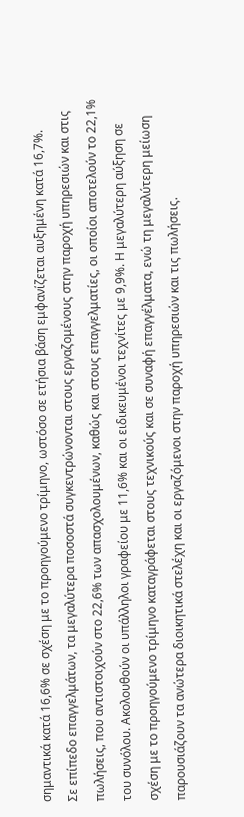σημαντικά κατά 16,6% σε σχέση με το προηγούμενο τρίμηνο, ωστόσο σε ετήσια βάση εμφανίζεται αυξημένη κατά 16,7%.
Σε επίπεδο επαγγελμάτων, τα μεγαλύτερα ποσοστά συγκεντρώνονται στους εργαζομένους στην παροχή υπηρεσιών και στις πωλήσεις, που αντιστοιχούν στο 22,6% των απασχολουμένων, καθώς και στους επαγγελματίες, οι οποίοι αποτελούν το 22,1% του συνόλου. Ακολουθούν οι υπάλληλοι γραφείου με 11,6% και οι ειδικευμένοι τεχνίτες με 9,9%. Η μεγαλύτερη αύξηση σε σχέση με το προηγούμενο τρίμηνο καταγράφεται στους τεχνικούς και σε συναφή επαγγέλματα, ενώ τη μεγαλύτερη μείωση παρουσιάζουν τα ανώτερα διοικητικά στελέχη και οι εργαζόμενοι στην παροχή υπηρεσιών και τις πωλήσεις.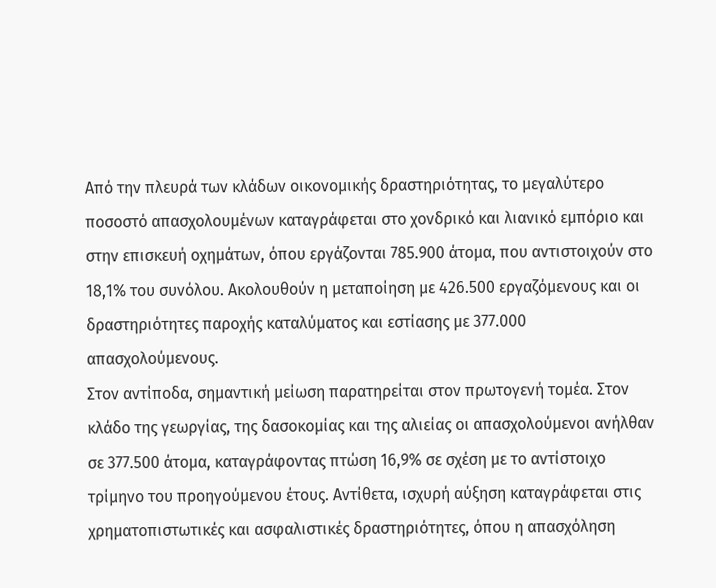Από την πλευρά των κλάδων οικονομικής δραστηριότητας, το μεγαλύτερο ποσοστό απασχολουμένων καταγράφεται στο χονδρικό και λιανικό εμπόριο και στην επισκευή οχημάτων, όπου εργάζονται 785.900 άτομα, που αντιστοιχούν στο 18,1% του συνόλου. Ακολουθούν η μεταποίηση με 426.500 εργαζόμενους και οι δραστηριότητες παροχής καταλύματος και εστίασης με 377.000 απασχολούμενους.
Στον αντίποδα, σημαντική μείωση παρατηρείται στον πρωτογενή τομέα. Στον κλάδο της γεωργίας, της δασοκομίας και της αλιείας οι απασχολούμενοι ανήλθαν σε 377.500 άτομα, καταγράφοντας πτώση 16,9% σε σχέση με το αντίστοιχο τρίμηνο του προηγούμενου έτους. Αντίθετα, ισχυρή αύξηση καταγράφεται στις χρηματοπιστωτικές και ασφαλιστικές δραστηριότητες, όπου η απασχόληση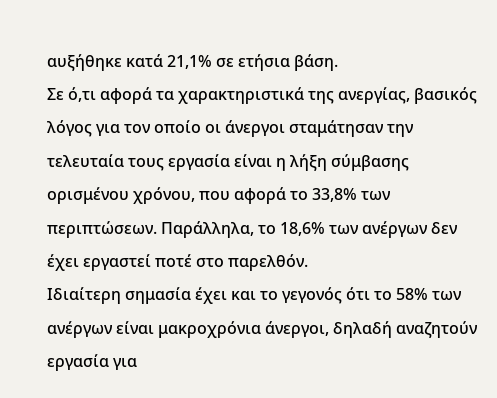αυξήθηκε κατά 21,1% σε ετήσια βάση.
Σε ό,τι αφορά τα χαρακτηριστικά της ανεργίας, βασικός λόγος για τον οποίο οι άνεργοι σταμάτησαν την τελευταία τους εργασία είναι η λήξη σύμβασης ορισμένου χρόνου, που αφορά το 33,8% των περιπτώσεων. Παράλληλα, το 18,6% των ανέργων δεν έχει εργαστεί ποτέ στο παρελθόν.
Ιδιαίτερη σημασία έχει και το γεγονός ότι το 58% των ανέργων είναι μακροχρόνια άνεργοι, δηλαδή αναζητούν εργασία για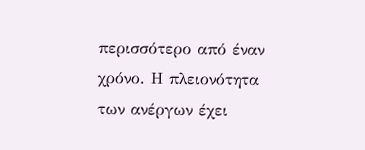περισσότερο από έναν χρόνο. Η πλειονότητα των ανέργων έχει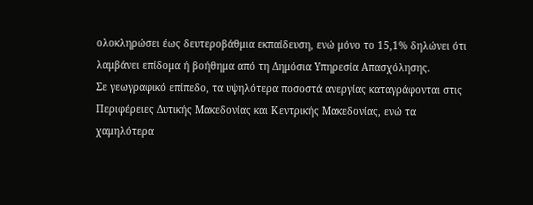ολοκληρώσει έως δευτεροβάθμια εκπαίδευση, ενώ μόνο το 15,1% δηλώνει ότι λαμβάνει επίδομα ή βοήθημα από τη Δημόσια Υπηρεσία Απασχόλησης.
Σε γεωγραφικό επίπεδο, τα υψηλότερα ποσοστά ανεργίας καταγράφονται στις Περιφέρειες Δυτικής Μακεδονίας και Κεντρικής Μακεδονίας, ενώ τα χαμηλότερα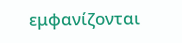εμφανίζονται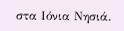στα Ιόνια Νησιά.